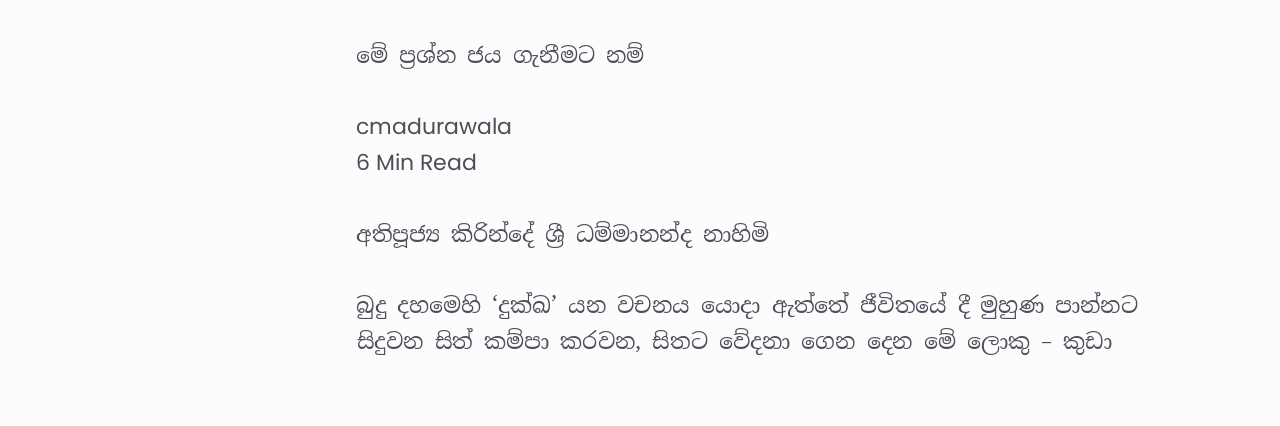මේ ප්‍රශ්න ජය ගැනීමට නම්

cmadurawala
6 Min Read

අතිපූජ්‍ය කිරින්දේ ශ්‍රී ධම්මානන්ද නාහිමි

බුදු දහමෙහි ‘දුක්ඛ’ යන වචනය යොදා ඇත්තේ ජීවිතයේ දී මුහුණ පාන්නට සිදුවන සිත් කම්පා කරවන, සිතට වේදනා ගෙන දෙන මේ ලොකු – කුඩා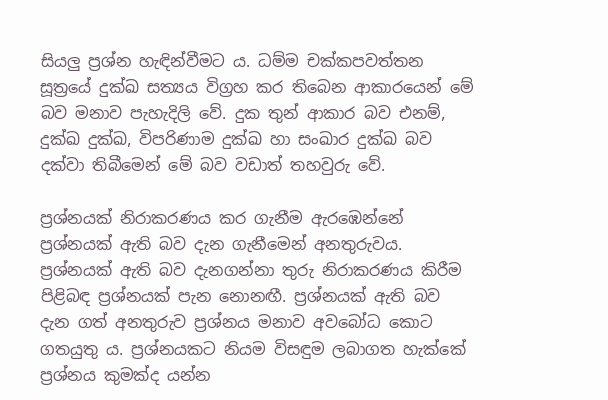සියලු ප්‍රශ්න හැඳින්වීමට ය. ධම්ම චක්කපවත්තන සූත්‍රයේ දුක්ඛ සත්‍යය විග්‍රහ කර තිබෙන ආකාරයෙන් මේ බව මනාව පැහැදිලි වේ. දුක තුන් ආකාර බව එනම්, දුක්ඛ දුක්ඛ, විපරිණාම දුක්ඛ හා සංඛාර දුක්ඛ බව දක්වා තිබීමෙන් මේ බව වඩාත් තහවුරු වේ.

ප්‍රශ්නයක් නිරාකරණය කර ගැනීම ඇරඹෙන්නේ ප්‍රශ්නයක් ඇති බව දැන ගැනීමෙන් අනතුරුවය. ප්‍රශ්නයක් ඇති බව දැනගන්නා තුරු නිරාකරණය කිරීම පිළිබඳ ප්‍රශ්නයක් පැන නොනඟී. ප්‍රශ්නයක් ඇති බව දැන ගත් අනතුරුව ප්‍රශ්නය මනාව අවබෝධ කොට ගතයුතු ය. ප්‍රශ්නයකට නියම විසඳුම ලබාගත හැක්කේ ප්‍රශ්නය කුමක්ද යන්න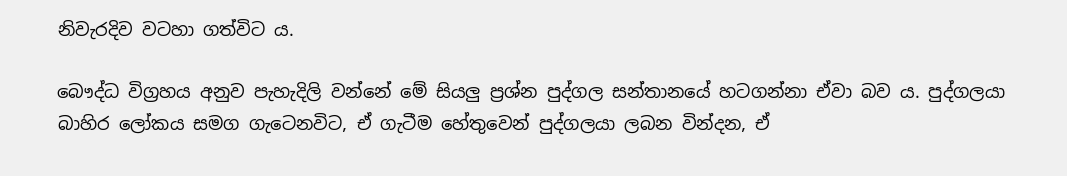නිවැරදිව වටහා ගත්විට ය.

බෞද්ධ විග්‍රහය අනුව පැහැදිලි වන්නේ මේ සියලු ප්‍රශ්න පුද්ගල සන්තානයේ හටගන්නා ඒවා බව ය. පුද්ගලයා බාහිර ලෝකය සමග ගැටෙනවිට, ඒ ගැටීම හේතුවෙන් පුද්ගලයා ලබන වින්දන, ඒ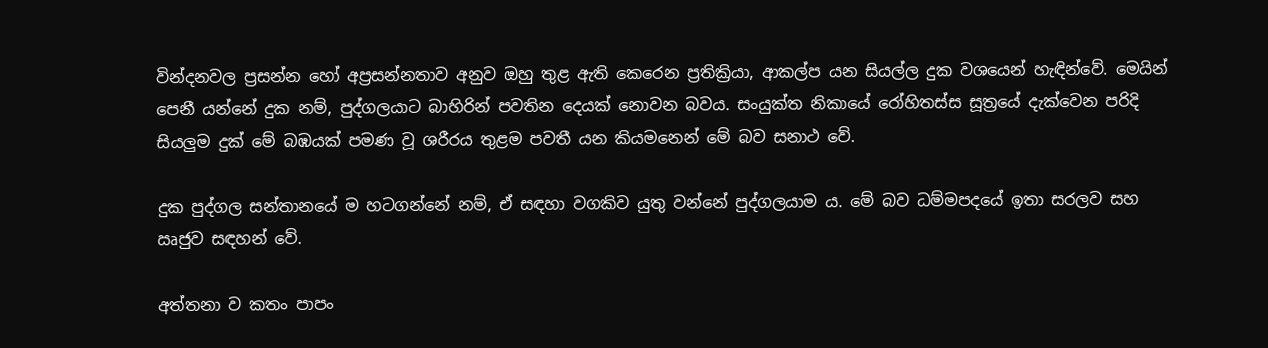වින්දනවල ප්‍රසන්න හෝ අප්‍රසන්නතාව අනුව ඔහු තුළ ඇති කෙරෙන ප්‍රතික්‍රියා, ආකල්ප යන සියල්ල දුක වශයෙන් හැඳින්වේ. මෙයින් පෙනී යන්නේ දුක නම්, පුද්ගලයාට බාහිරින් පවතින දෙයක් නොවන බවය. සංයුක්ත නිකායේ රෝහිතස්ස සූත්‍රයේ දැක්වෙන පරිදි සියලුම දුක් මේ බඹයක් පමණ වූ ශරීරය තුළම පවතී යන කියමනෙන් මේ බව සනාථ වේ.

දුක පුද්ගල සන්තානයේ ම හටගන්නේ නම්, ඒ සඳහා වගකිව යුතු වන්නේ පුද්ගලයාම ය. මේ බව ධම්මපදයේ ඉතා සරලව සහ ඍජුව සඳහන් වේ.

අත්තනා ව කතං පාපං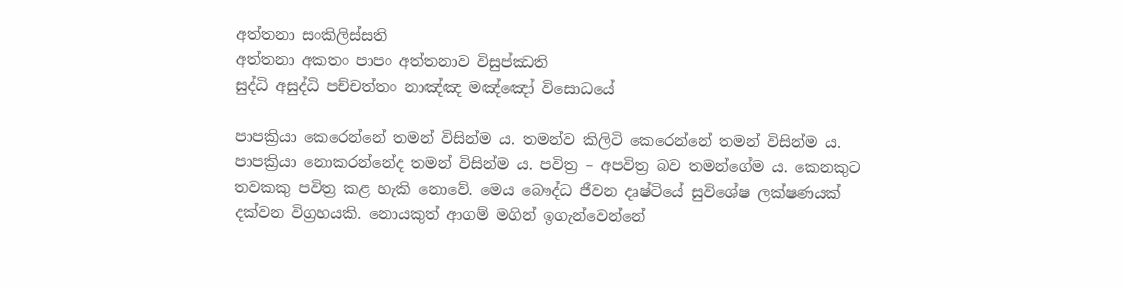අත්තනා සංකිලිස්සති
අත්තනා අකතං පාපං අත්තනාව විසුප්ඣති
සුද්ධි අසුද්ධි පච්චත්තං නාඤ්ඤ මඤ්ඤෝ විසොධයේ

පාපක්‍රියා කෙරෙන්නේ තමන් විසින්ම ය. තමන්ව කිලිටි කෙරෙන්නේ තමන් විසින්ම ය. පාපක්‍රියා නොකරන්නේද තමන් විසින්ම ය. පවිත්‍ර – අපවිත්‍ර බව තමන්ගේම ය. කෙනකුට තවකකු පවිත්‍ර කළ හැකි නොවේ. මෙය බෞද්ධ ජීවන දෘෂ්ටියේ සුවිශේෂ ලක්ෂණයක් දක්වන විග්‍රහයකි. නොයකුත් ආගම් මගින් ඉගැන්වෙන්නේ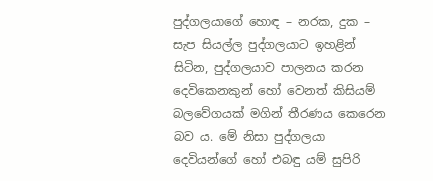පුද්ගලයාගේ හොඳ – නරක, දුක – සැප සියල්ල පුද්ගලයාට ඉහළින් සිටින, පුද්ගලයාව පාලනය කරන දෙවිකෙනකුන් හෝ වෙනත් කිසියම් බලවේගයක් මගින් තීරණය කෙරෙන බව ය. මේ නිසා පුද්ගලයා දෙවියන්ගේ හෝ එබඳු යම් සුපිරි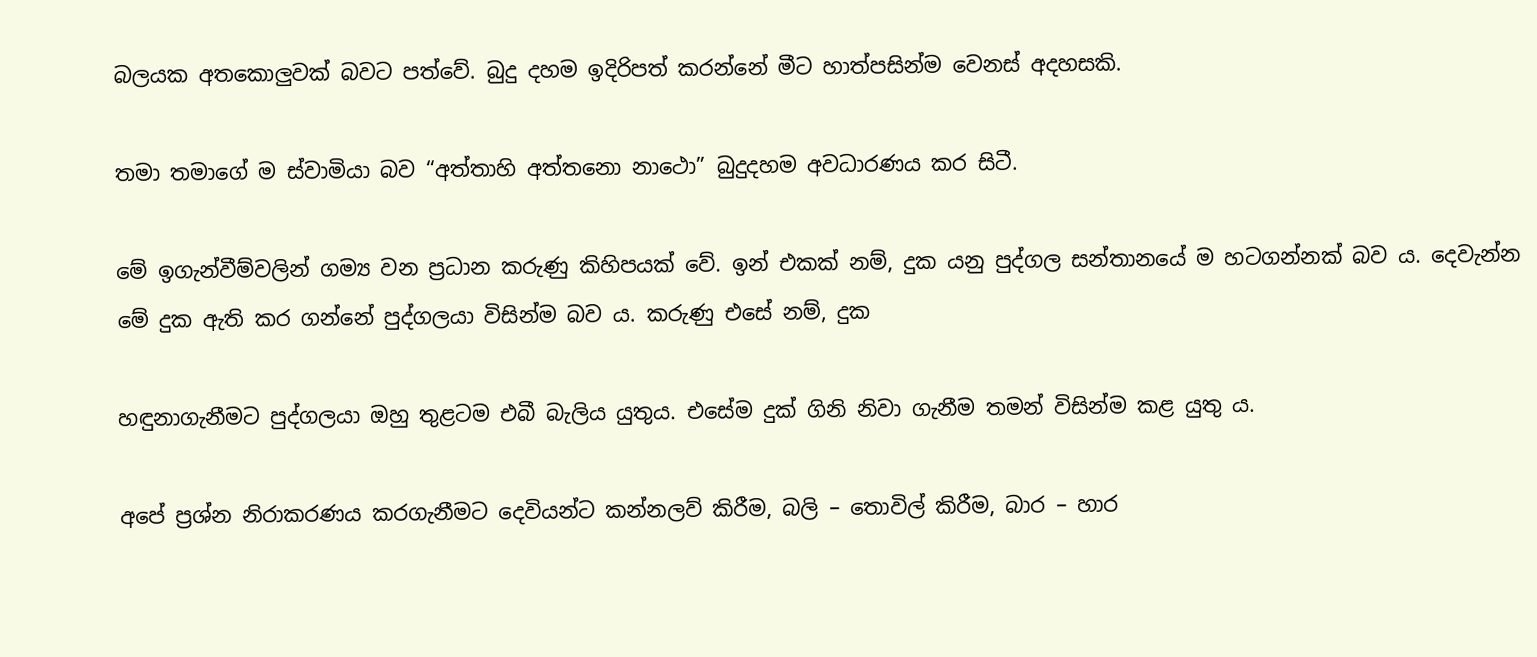බලයක අතකොලුවක් බවට පත්වේ. බුදු දහම ඉදිරිපත් කරන්නේ මීට හාත්පසින්ම වෙනස් අදහසකි.

තමා තමාගේ ම ස්වාමියා බව “අත්තාහි අත්තනො නාථො” බුදුදහම අවධාරණය කර සිටී.

මේ ඉගැන්වීම්වලින් ගම්‍ය වන ප්‍රධාන කරුණු කිහිපයක් වේ. ඉන් එකක් නම්, දුක යනු පුද්ගල සන්තානයේ ම හටගන්නක් බව ය. දෙවැන්න මේ දුක ඇති කර ගන්නේ පුද්ගලයා විසින්ම බව ය. කරුණු එසේ නම්, දුක

හඳුනාගැනීමට පුද්ගලයා ඔහු තුළටම එබී බැලිය යුතුය. එසේම දුක් ගිනි නිවා ගැනීම තමන් විසින්ම කළ යුතු ය.

අපේ ප්‍රශ්න නිරාකරණය කරගැනීමට දෙවියන්ට කන්නලව් කිරීම, බලි – තොවිල් කිරීම, බාර – හාර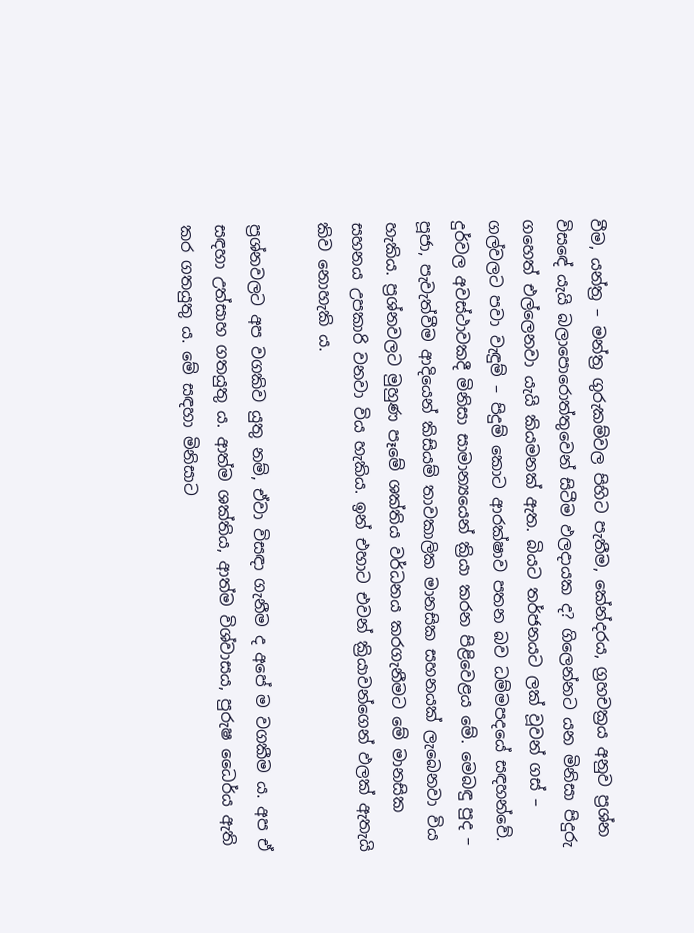වීම, යන්ත්‍ර – මන්ත්‍ර ගුරුකම්වල පිහිට පැතීම, කේන්දරය, ග්‍රහචක්‍රය අනුව ප්‍රශ්න විසඳේ යැයි බලාපොරොත්තුවෙන් සිටීම ඵලදායක ද? ගිලෙන්නට යන මිනිසා පිදුරු ගහෙත් එල්ලෙනවා යැයි කියමනක් ඇත. බියට තර්ජනයට ලක් වූවන් ගස් – ගල්වලට පවා වැඳුම් – පිදුම් කොට ආරක්ෂාව පතන බව ධම්මපදයේ සඳහන්වේ. දුර්වල අවස්ථාවකදී මිනිසා සාමාන්‍යයෙන් ක්‍රියා කරන පිළිවෙළය මේ. මෙබඳු පුද – පූජා, පැවැත්වීම ආදියෙන් කිසියම් තාවකාලික මානසික සහනයක් ලැබෙනවා විය හැකිය. ප්‍රශ්නවලට මුහුණ පෑමේ ශක්තිය වර්ධනය කරගැනීමට මේ මානසික සහනය උපකාරි වනවා විය හැකිය. ඉන් එහාට එවන් ක්‍රියාවන්ගෙන් ඵලක් ඇතැයි කිව නොහැකි ය.

ප්‍රශ්නවලට අප වගකිව යුතු නම්, ඒවා විසඳා ගැනීම ද අපේ ම වගකීම ය. අප ඒ සඳහා උත්සාහ ගතයුතු ය. ආත්ම ශක්තිය, ආත්ම විශ්වාසය, පුරුෂ ධෛර්ය ඇති කර ගතයුතු ය. මේ සඳහා මිනිසාට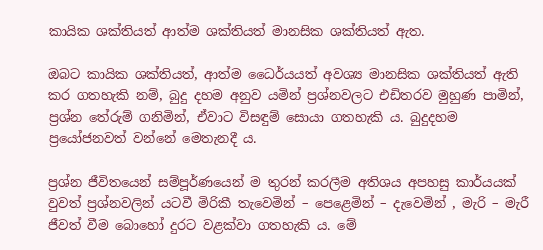කායික ශක්තියත් ආත්ම ශක්තියත් මානසික ශක්තියත් ඇත.

ඔබට කායික ශක්තියත්, ආත්ම ධෛර්යයත් අවශ්‍ය මානසික ශක්තියත් ඇති කර ගතහැකි නම්, බුදු දහම අනුව යමින් ප්‍රශ්නවලට එඩිතරව මුහුණ පාමින්, ප්‍රශ්න තේරුම් ගනිමින්, ඒවාට විසඳුම් සොයා ගතහැකි ය. බුදුදහම ප්‍රයෝජනවත් වන්නේ මෙතැනදී ය.

ප්‍රශ්න ජීවිතයෙන් සම්පූර්ණයෙන් ම තුරන් කරලීම අතිශය අපහසු කාර්යයක් වුවත් ප්‍රශ්නවලින් යටවී මිරිකී තැවෙමින් – පෙළෙමින් – දැවෙමින් , මැරි – මැරී ජීවත් වීම බොහෝ දුරට වළක්වා ගතහැකි ය. මේ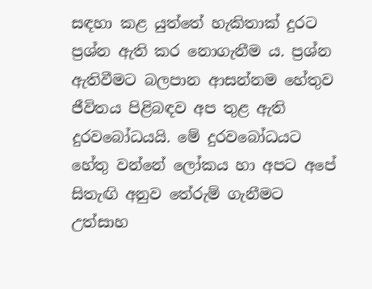සඳහා කළ යුත්තේ හැකිතාක් දුරට ප්‍රශ්න ඇති කර නොගැනීම ය. ප්‍රශ්න ඇතිවීමට බලපාන ආසන්නම හේතුව ජීවිතය පිළිබඳව අප තුළ ඇති දුරවබෝධයයි. මේ දුරවබෝධයට හේතු වන්නේ ලෝකය හා අපට අපේ සිතැඟි අනුව තේරුම් ගැනීමට උත්සාහ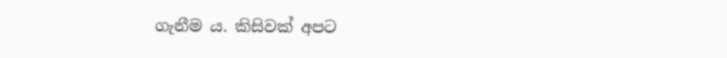ගැනීම ය. කිසිවක් අපට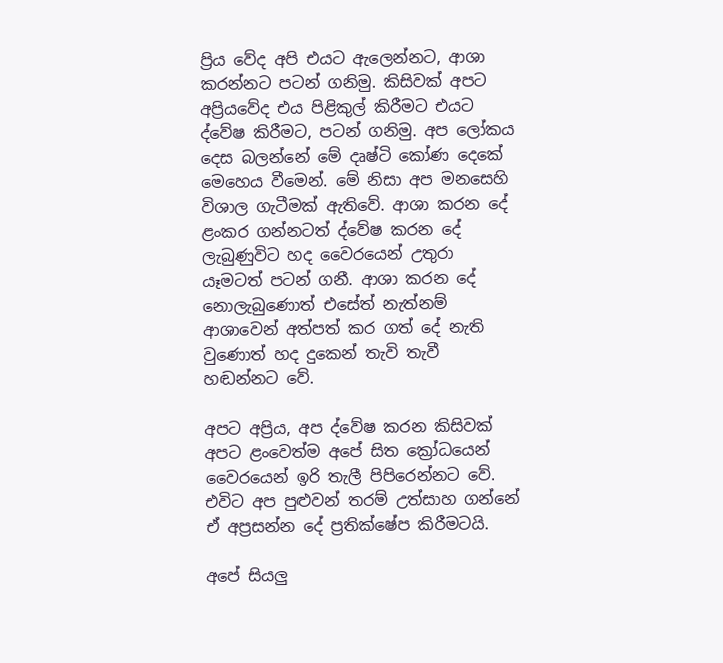ප්‍රිය වේද අපි එයට ඇලෙන්නට, ආශා කරන්නට පටන් ගනිමු. කිසිවක් අපට අප්‍රියවේද එය පිළිකුල් කිරීමට එයට ද්වේෂ කිරීමට, පටන් ගනිමු. අප ලෝකය දෙස බලන්නේ මේ දෘෂ්ටි කෝණ දෙකේ මෙහෙය වීමෙන්. මේ නිසා අප මනසෙහි විශාල ගැටීමක් ඇතිවේ. ආශා කරන දේ ළංකර ගන්නටත් ද්වේෂ කරන දේ ලැබුණුවිට හද වෛරයෙන් උතුරා යෑමටත් පටන් ගනී. ආශා කරන දේ නොලැබුණොත් එසේත් නැත්නම් ආශාවෙන් අත්පත් කර ගත් දේ නැති වුණොත් හද දුකෙන් තැවි තැවී හඬන්නට වේ.

අපට අප්‍රිය, අප ද්වේෂ කරන කිසිවක් අපට ළංවෙත්ම අපේ සිත ක්‍රෝධයෙන් වෛරයෙන් ඉරි තැලී පිපිරෙන්නට වේ. එවිට අප පුළුවන් තරම් උත්සාහ ගන්නේ ඒ අප්‍රසන්න දේ ප්‍රතික්ෂේප කිරීමටයි.

අපේ සියලු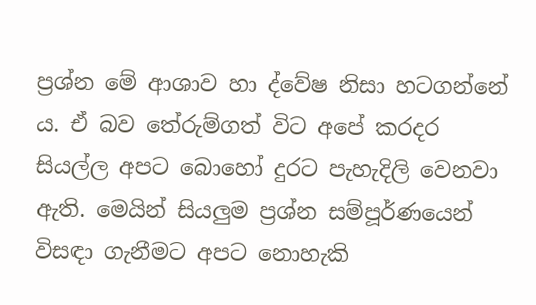ප්‍රශ්න මේ ආශාව හා ද්වේෂ නිසා හටගන්නේ ය. ඒ බව තේරුම්ගත් විට අපේ කරදර සියල්ල අපට බොහෝ දුරට පැහැදිලි වෙනවා ඇති. මෙයින් සියලුම ප්‍රශ්න සම්පූර්ණයෙන් විසඳා ගැනීමට අපට නොහැකි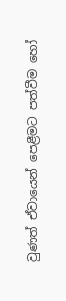වුණත් ඒවායෙන් පෙළීමට පත්වීම හෝ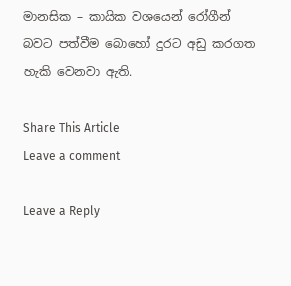මානසික – කායික වශයෙන් රෝගීන් බවට පත්වීම බොහෝ දුරට අඩු කරගත හැකි වෙනවා ඇති.

Share This Article
Leave a comment

Leave a Reply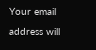Your email address will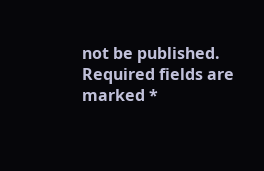not be published. Required fields are marked *